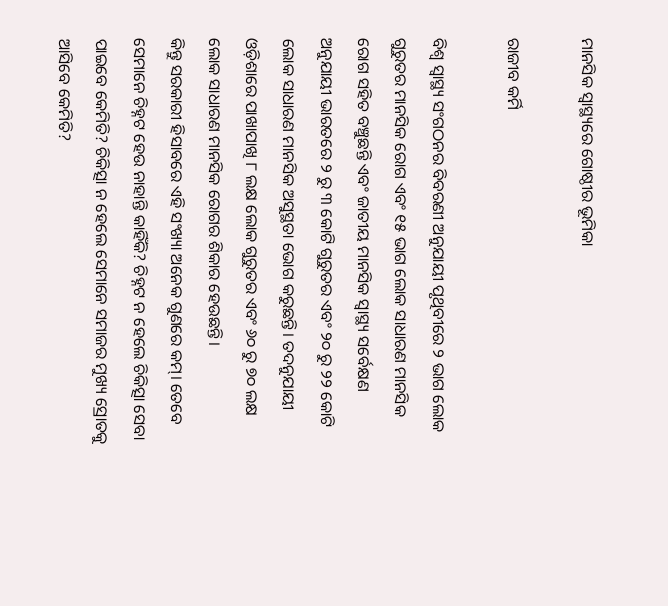ମାନସିକ ସ୍ବାସ୍ଥ୍ୟରେ ଗୋଷ୍ଠୀର ଭୂମିକା

ରାଜୀବ କର୍ମି

ବିଶ୍ୱ ସ୍ବାସ୍ଥ୍ୟ ସଂଗଠନର ବିବରଣୀ ଅନୁଯାୟୀ ପୃଥିବୀରେ ୨ ଭାଗ ଲୋକ ଗୁରୁତର ମାନସିକ ରୋଗ ଏବଂ ୧୫ ଭାଗ ଲୋକ ସାଧାରଣ ମାନସିକ ରୋଗ ସହିତ ବଞ୍ଚୁଛନ୍ତି ଏବଂ ଜାତୀୟ ମାନସିକ ସ୍ବାସ୍ଥ୍ୟ ସର୍ବେକ୍ଷଣ ଅନୁଯାୟୀ ଭାରତରେ ୨ ରୁ ୩ କୋଟି ଗୁରୁତର ଏବଂ ୨୦ ରୁ ୨୨ କୋଟି ଲୋକ ସାଧାରଣ ମାନସିକ ଅସୁସ୍ଥତା ଭୋଗ କରୁଛନ୍ତି। ତଦନୁଯାୟୀ ଓଡ଼ିଶାରେ ପାଖାପାଖି ୮ ଲକ୍ଷ ଲୋକ ଗୁରୁତର ଏବଂ ୬୦ ରୁ ୭୦ ଲକ୍ଷ ଲୋକ ସାଧାରଣ ମାନସିକ ରୋଗର ଶିକାର ହେଉଛନ୍ତି।
କିନ୍ତୁ ସରକାରୀ ହିସାବରେ ଏହି ସଂଖ୍ୟା ଅନେକ ଗୁଣରେ କମ୍‌। ତେବେ ସେମାନେ ଚିହ୍ନଟ ହେଉ ନାହାନ୍ତି କାହିଁକି? ଚିହ୍ନଟ ନ ହେଲେ ଚିକିତ୍ସା ସେବା ପାଇବେ କେମିତି? ଚିକିତ୍ସା ନ ହେଲେ ସେମାନେ ସମାଜର ମୁଖ୍ୟ ସ୍ରୋତକୁ ଆସିବେ କେମିତି?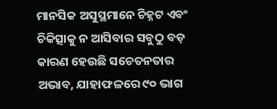ମାନସିକ ଅସୁସ୍ଥମାନେ ଚିହ୍ନଟ ଏବଂ ଚିକିତ୍ସାକୁ ନ ଆସିବାର ସବୁଠୁ ବଡ଼ କାରଣ ହେଉଛି ସଚେତନତାର ଅଭାବ, ଯାହାଫଳରେ ୯୦ ଭାଗ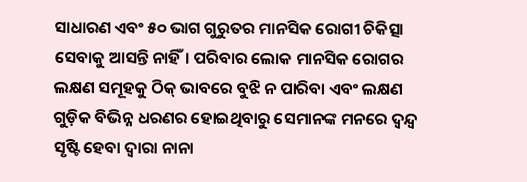ସାଧାରଣ ଏବଂ ୫୦ ଭାଗ ଗୁରୁତର ମାନସିକ ରୋଗୀ ଚିକିତ୍ସା ସେବାକୁ ଆସନ୍ତି ନାହିଁ। ପରିବାର ଲୋକ ମାନସିକ ରୋଗର ଲକ୍ଷଣ ସମୂହକୁ ଠିକ୍‌ ଭାବରେ ବୁଝି ନ ପାରିବା ଏବଂ ଲକ୍ଷଣ ଗୁଡ଼ିକ ବିଭିନ୍ନ ଧରଣର ହୋଇଥିବାରୁ ସେମାନଙ୍କ ମନରେ ଦ୍ୱନ୍ଦ୍ୱ ସୃଷ୍ଟି ହେବା ଦ୍ୱାରା ନାନା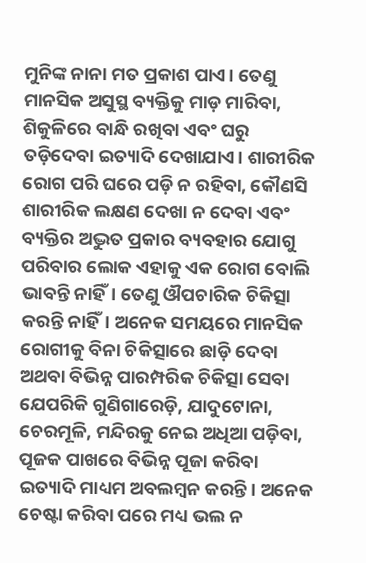ମୁନିଙ୍କ ନାନା ମତ ପ୍ରକାଶ ପାଏ। ତେଣୁ ମାନସିକ ଅସୁସ୍ଥ ବ୍ୟକ୍ତିକୁ ମାଡ଼ ମାରିବା, ଶିକୁଳିରେ ବାନ୍ଧି ରଖିବା ଏବଂ ଘରୁ ତଡ଼ିଦେବା ଇତ୍ୟାଦି ଦେଖାଯାଏ। ଶାରୀରିକ ରୋଗ ପରି ଘରେ ପଡ଼ି ନ ରହିବା, କୌଣସି ଶାରୀରିକ ଲକ୍ଷଣ ଦେଖା ନ ଦେବା ଏବଂ ବ୍ୟକ୍ତିର ଅଦ୍ଭୁତ ପ୍ରକାର ବ୍ୟବହାର ଯୋଗୁ ପରିବାର ଲୋକ ଏହାକୁ ଏକ ରୋଗ ବୋଲି ଭାବନ୍ତି ନାହିଁ। ତେଣୁ ଔପଚାରିକ ଚିକିତ୍ସା କରନ୍ତି ନାହିଁ। ଅନେକ ସମୟରେ ମାନସିକ ରୋଗୀକୁ ବିନା ଚିକିତ୍ସାରେ ଛାଡ଼ି ଦେବା ଅଥବା ବିଭିନ୍ନ ପାରମ୍ପରିକ ଚିକିତ୍ସା ସେବା ଯେପରିକି ଗୁଣିଗାରେଡ଼ି, ଯାଦୁଟୋନା, ଚେରମୂଳି, ମନ୍ଦିରକୁ ନେଇ ଅଧିଆ ପଡ଼ିବା, ପୂଜକ ପାଖରେ ବିଭିନ୍ନ ପୂଜା କରିବା ଇତ୍ୟାଦି ମାଧ୍ୟମ ଅବଲମ୍ବନ କରନ୍ତି। ଅନେକ ଚେଷ୍ଟା କରିବା ପରେ ମଧ୍ୟ ଭଲ ନ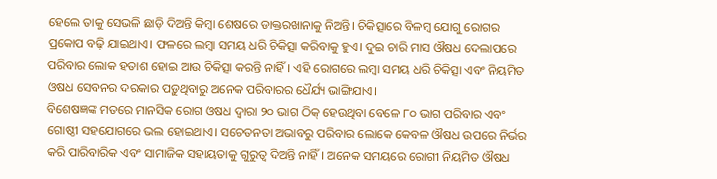ହେଲେ ତାକୁ ସେଭଳି ଛାଡ଼ି ଦିଅନ୍ତି କିମ୍ବା ଶେଷରେ ଡାକ୍ତରଖାନାକୁ ନିଅନ୍ତି। ଚିକିତ୍ସାରେ ବିଳମ୍ବ ଯୋଗୁ ରୋଗର ପ୍ରକୋପ ବଢ଼ି ଯାଇଥାଏ। ଫଳରେ ଲମ୍ବା ସମୟ ଧରି ଚିକିତ୍ସା କରିବାକୁ ହୁଏ। ଦୁଇ ଚାରି ମାସ ଔଷଧ ଦେଲାପରେ ପରିବାର ଲୋକ ହତାଶ ହୋଇ ଆଉ ଚିକିତ୍ସା କରନ୍ତି ନାହିଁ। ଏହି ରୋଗରେ ଲମ୍ବା ସମୟ ଧରି ଚିକିତ୍ସା ଏବଂ ନିୟମିତ ଓଷଧ ସେବନର ଦରକାର ପଡ଼ୁଥିବାରୁ ଅନେକ ପରିବାରର ଧୈର୍ଯ୍ୟ ଭାଙ୍ଗିଯାଏ।
ବିଶେଷଜ୍ଞଙ୍କ ମତରେ ମାନସିକ ରୋଗ ଓଷଧ ଦ୍ୱାରା ୨୦ ଭାଗ ଠିକ୍‌ ହେଉଥିବା ବେଳେ ୮୦ ଭାଗ ପରିବାର ଏବଂ ଗୋଷ୍ଠୀ ସହଯୋଗରେ ଭଲ ହୋଇଥାଏ। ସଚେତନତା ଅଭାବରୁ ପରିବାର ଲୋକେ କେବଳ ଔଷଧ ଉପରେ ନିର୍ଭର କରି ପାରିବାରିକ ଏବଂ ସାମାଜିକ ସହାୟତାକୁ ଗୁରୁତ୍ୱ ଦିଅନ୍ତି ନାହିଁ। ଅନେକ ସମୟରେ ରୋଗୀ ନିୟମିତ ଔଷଧ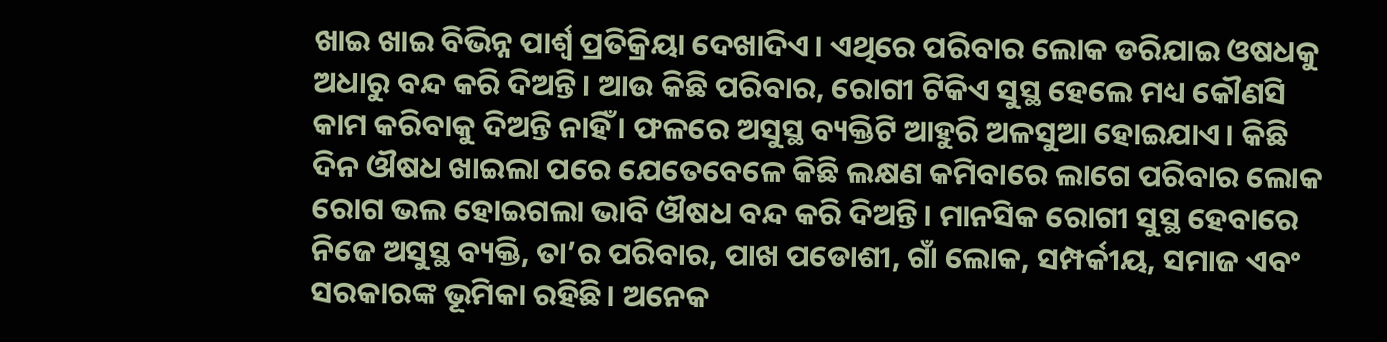ଖାଇ ଖାଇ ବିଭିନ୍ନ ପାର୍ଶ୍ୱ ପ୍ରତିକ୍ରିୟା ଦେଖାଦିଏ। ଏଥିରେ ପରିବାର ଲୋକ ଡରିଯାଇ ଓଷଧକୁ ଅଧାରୁ ବନ୍ଦ କରି ଦିଅନ୍ତି। ଆଉ କିଛି ପରିବାର, ରୋଗୀ ଟିକିଏ ସୁସ୍ଥ ହେଲେ ମଧ୍ୟ କୌଣସି କାମ କରିବାକୁ ଦିଅନ୍ତି ନାହିଁ । ଫଳରେ ଅସୁସ୍ଥ ବ୍ୟକ୍ତିଟି ଆହୁରି ଅଳସୁଆ ହୋଇଯାଏ। କିଛି ଦିନ ଔଷଧ ଖାଇଲା ପରେ ଯେତେବେଳେ କିଛି ଲକ୍ଷଣ କମିବାରେ ଲାଗେ ପରିବାର ଲୋକ ରୋଗ ଭଲ ହୋଇଗଲା ଭାବି ଔଷଧ ବନ୍ଦ କରି ଦିଅନ୍ତି। ମାନସିକ ରୋଗୀ ସୁସ୍ଥ ହେବାରେ ନିଜେ ଅସୁସ୍ଥ ବ୍ୟକ୍ତି, ତା’ର ପରିବାର, ପାଖ ପଡୋଶୀ, ଗାଁ ଲୋକ, ସମ୍ପର୍କୀୟ, ସମାଜ ଏବଂ ସରକାରଙ୍କ ଭୂମିକା ରହିଛି। ଅନେକ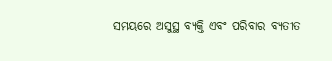ସମୟରେ ଅସୁସ୍ଥ ବ୍ୟକ୍ତି ଏବଂ ପରିବାର ବ୍ୟତୀତ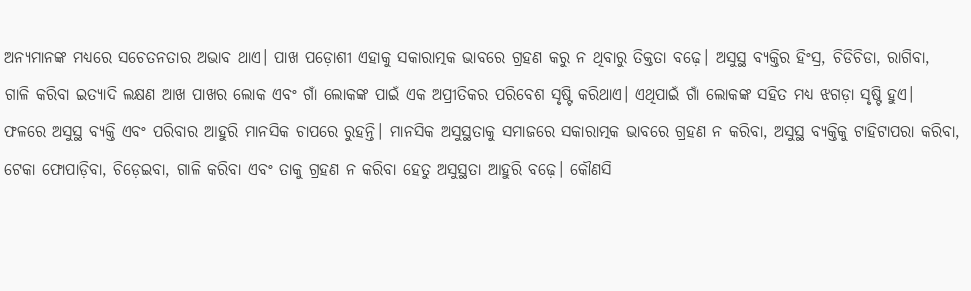ଅନ୍ୟମାନଙ୍କ ମଧ୍ୟରେ ସଚେତନତାର ଅଭାବ ଥାଏ। ପାଖ ପଡ଼ୋଶୀ ଏହାକୁ ସକାରାତ୍ମକ ଭାବରେ ଗ୍ରହଣ କରୁ ନ ଥିବାରୁ ତିକ୍ତତା ବଢ଼େ। ଅସୁସ୍ଥ ବ୍ୟକ୍ତିର ହିଂସ୍ର, ଚିଡିଚିଡା, ରାଗିବା, ଗାଳି କରିବା ଇତ୍ୟାଦି ଲକ୍ଷଣ ଆଖ ପାଖର ଲୋକ ଏବଂ ଗାଁ ଲୋକଙ୍କ ପାଇଁ ଏକ ଅପ୍ରୀତିକର ପରିବେଶ ସୃଷ୍ଟି କରିଥାଏ। ଏଥିପାଇଁ ଗାଁ ଲୋକଙ୍କ ସହିତ ମଧ୍ୟ ଝଗଡ଼ା ସୃଷ୍ଟି ହୁଏ। ଫଳରେ ଅସୁସ୍ଥ ବ୍ୟକ୍ତି ଏବଂ ପରିବାର ଆହୁରି ମାନସିକ ଚାପରେ ରୁହନ୍ତି। ମାନସିକ ଅସୁସ୍ଥତାକୁ ସମାଜରେ ସକାରାତ୍ମକ ଭାବରେ ଗ୍ରହଣ ନ କରିବା, ଅସୁସ୍ଥ ବ୍ୟକ୍ତିକୁ ଟାହିଟାପରା କରିବା, ଟେକା ଫୋପାଡ଼ିବା, ଚିଡ଼େଇବା, ଗାଳି କରିବା ଏବଂ ତାକୁ ଗ୍ରହଣ ନ କରିବା ହେତୁ ଅସୁସ୍ଥତା ଆହୁରି ବଢ଼େ। କୌଣସି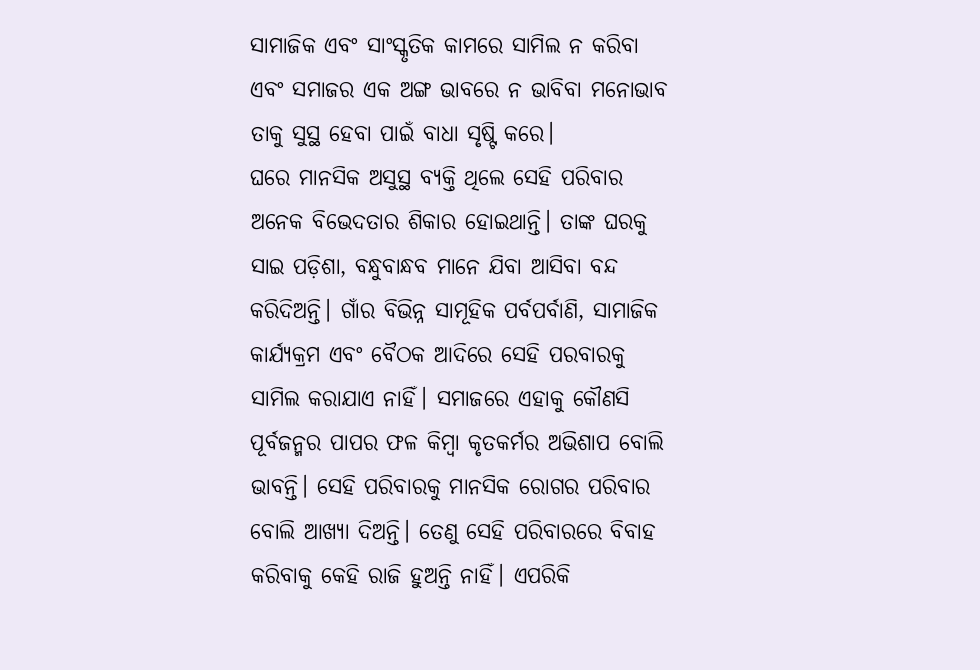ସାମାଜିକ ଏବଂ ସାଂସ୍କୃତିକ କାମରେ ସାମିଲ ନ କରିବା ଏବଂ ସମାଜର ଏକ ଅଙ୍ଗ ଭାବରେ ନ ଭାବିବା ମନୋଭାବ ତାକୁ ସୁସ୍ଥ ହେବା ପାଇଁ ବାଧା ସୃଷ୍ଟି କରେ।
ଘରେ ମାନସିକ ଅସୁସ୍ଥ ବ୍ୟକ୍ତି ଥିଲେ ସେହି ପରିବାର ଅନେକ ବିଭେଦତାର ଶିକାର ହୋଇଥାନ୍ତି। ତାଙ୍କ ଘରକୁ ସାଇ ପଡ଼ିଶା, ବନ୍ଧୁବାନ୍ଧବ ମାନେ ଯିବା ଆସିବା ବନ୍ଦ କରିଦିଅନ୍ତି। ଗାଁର ବିଭିନ୍ନ ସାମୂହିକ ପର୍ବପର୍ବାଣି, ସାମାଜିକ କାର୍ଯ୍ୟକ୍ରମ ଏବଂ ବୈଠକ ଆଦିରେ ସେହି ପରବାରକୁ ସାମିଲ କରାଯାଏ ନାହିଁ। ସମାଜରେ ଏହାକୁ କୌଣସି ପୂର୍ବଜନ୍ମର ପାପର ଫଳ କିମ୍ବା କୃତକର୍ମର ଅଭିଶାପ ବୋଲି ଭାବନ୍ତି। ସେହି ପରିବାରକୁ ମାନସିକ ରୋଗର ପରିବାର ବୋଲି ଆଖ୍ୟା ଦିଅନ୍ତି। ତେଣୁ ସେହି ପରିବାରରେ ବିବାହ କରିବାକୁ କେହି ରାଜି ହୁଅନ୍ତି ନାହିଁ। ଏପରିକି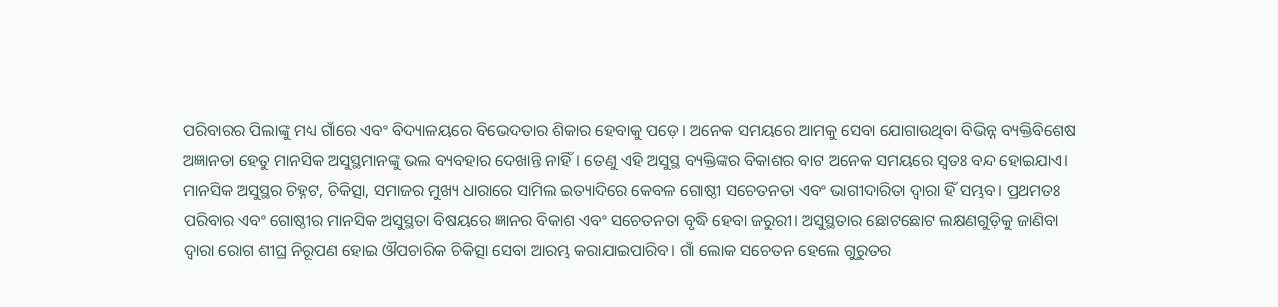ପରିବାରର ପିଲାଙ୍କୁ ମଧ୍ୟ ଗାଁରେ ଏବଂ ବିଦ୍ୟାଳୟରେ ବିଭେଦତାର ଶିକାର ହେବାକୁ ପଡ଼େ। ଅନେକ ସମୟରେ ଆମକୁ ସେବା ଯୋଗାଉଥିବା ବିଭିନ୍ନ ବ୍ୟକ୍ତିବିଶେଷ ଅଜ୍ଞାନତା ହେତୁ ମାନସିକ ଅସୁସ୍ଥମାନଙ୍କୁ ଭଲ ବ୍ୟବହାର ଦେଖାନ୍ତି ନାହିଁ। ତେଣୁ ଏହି ଅସୁସ୍ଥ ବ୍ୟକ୍ତିଙ୍କର ବିକାଶର ବାଟ ଅନେକ ସମୟରେ ସ୍ବତଃ ବନ୍ଦ ହୋଇଯାଏ।
ମାନସିକ ଅସୁସ୍ଥର ଚିହ୍ନଟ, ଚିକିତ୍ସା, ସମାଜର ମୁଖ୍ୟ ଧାରାରେ ସାମିଲ ଇତ୍ୟାଦିରେ କେବଳ ଗୋଷ୍ଠୀ ସଚେତନତା ଏବଂ ଭାଗୀଦାରିତା ଦ୍ୱାରା ହିଁ ସମ୍ଭବ। ପ୍ରଥମତଃ ପରିବାର ଏବଂ ଗୋଷ୍ଠୀର ମାନସିକ ଅସୁସ୍ଥତା ବିଷୟରେ ଜ୍ଞାନର ବିକାଶ ଏବଂ ସଚେତନତା ବୃଦ୍ଧି ହେବା ଜରୁରୀ। ଅସୁସ୍ଥତାର ଛୋଟଛୋଟ ଲକ୍ଷଣଗୁଡ଼ିକୁ ଜାଣିବା ଦ୍ୱାରା ରୋଗ ଶୀଘ୍ର ନିରୂପଣ ହୋଇ ଔପଚାରିକ ଚିକିତ୍ସା ସେବା ଆରମ୍ଭ କରାଯାଇପାରିବ। ଗାଁ ଲୋକ ସଚେତନ ହେଲେ ଗୁରୁତର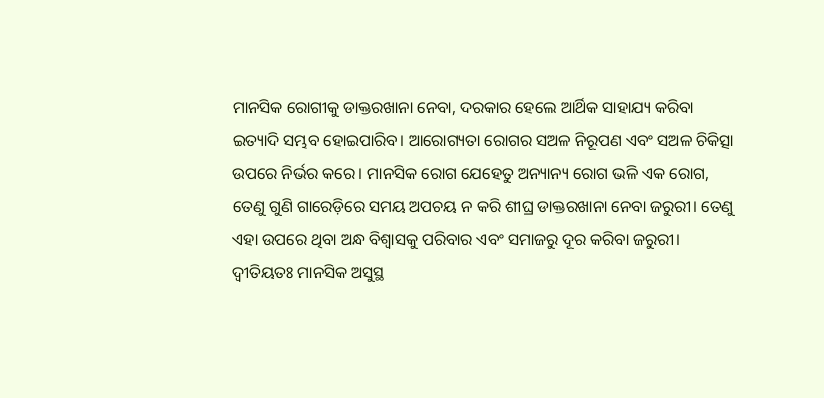ମାନସିକ ରୋଗୀକୁ ଡାକ୍ତରଖାନା ନେବା, ଦରକାର ହେଲେ ଆର୍ଥିକ ସାହାଯ୍ୟ କରିବା ଇତ୍ୟାଦି ସମ୍ଭବ ହୋଇପାରିବ। ଆରୋଗ୍ୟତା ରୋଗର ସଅଳ ନିରୂପଣ ଏବଂ ସଅଳ ଚିକିତ୍ସା ଉପରେ ନିର୍ଭର କରେ। ମାନସିକ ରୋଗ ଯେହେତୁ ଅନ୍ୟାନ୍ୟ ରୋଗ ଭଳି ଏକ ରୋଗ, ତେଣୁ ଗୁଣି ଗାରେଡ଼ିରେ ସମୟ ଅପଚୟ ନ କରି ଶୀଘ୍ର ଡାକ୍ତରଖାନା ନେବା ଜରୁରୀ। ତେଣୁ ଏହା ଉପରେ ଥିବା ଅନ୍ଧ ବିଶ୍ୱାସକୁ ପରିବାର ଏବଂ ସମାଜରୁ ଦୂର କରିବା ଜରୁରୀ। ଦ୍ୱୀତିୟତଃ ମାନସିକ ଅସୁସ୍ଥ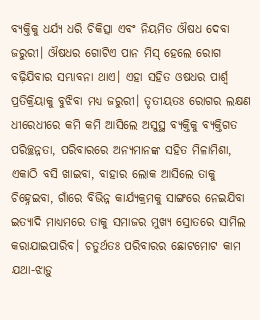ବ୍ୟକ୍ତିକୁ ଧର୍ଯ୍ୟ ଧରି ଚିକିତ୍ସା ଏବଂ ନିୟମିତ ଔଷଧ ଦେବା ଜରୁରୀ। ଔଷଧର ଗୋଟିଏ ପାନ ମିସ୍‌ ହେଲେ ରୋଗ ବଢ଼ିଯିବାର ସମ୍ଭାବନା ଥାଏ। ଏହା ସହିତ ଓଷଧର ପାର୍ଶ୍ୱ ପ୍ରତିକ୍ରିୟାକୁ ବୁଝିବା ମଧ୍ୟ ଜରୁରୀ। ତୃତୀୟତଃ ରୋଗର ଲକ୍ଷଣ ଧୀରେଧୀରେ କମି କମି ଆସିଲେ ଅସୁସ୍ଥ ବ୍ୟକ୍ତିକୁ ବ୍ୟକ୍ତିଗତ ପରିଚ୍ଛନ୍ନତା, ପରିବାରରେ ଅନ୍ୟମାନଙ୍କ ସହିତ ମିଳାମିଶା, ଏକାଠି ବସି ଖାଇବା, ବାହାର ଲୋକ ଆସିଲେ ତାକୁ ଚିହ୍ନେଇବା, ଗାଁରେ ବିଭିନ୍ନ କାର୍ଯ୍ୟକ୍ରମକୁ ସାଙ୍ଗରେ ନେଇଯିବା ଇତ୍ୟାଦି ମାଧ୍ୟମରେ ତାକୁ ସମାଜର ମୁଖ୍ୟ ସ୍ରୋତରେ ସାମିଲ କରାଯାଇପାରିବ। ଚତୁର୍ଥତଃ ପରିବାରର ଛୋଟମୋଟ କାମ ଯଥା-ଝାଡ଼ୁ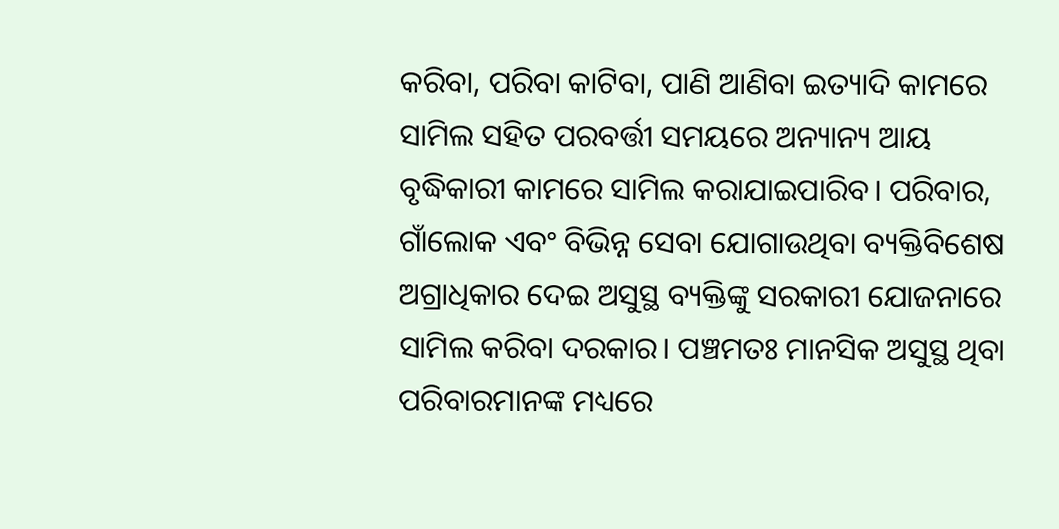କରିବା, ପରିବା କାଟିବା, ପାଣି ଆଣିବା ଇତ୍ୟାଦି କାମରେ ସାମିଲ ସହିତ ପରବର୍ତ୍ତୀ ସମୟରେ ଅନ୍ୟାନ୍ୟ ଆୟ ବୃଦ୍ଧିକାରୀ କାମରେ ସାମିଲ କରାଯାଇପାରିବ। ପରିବାର, ଗାଁଲୋକ ଏବଂ ବିଭିନ୍ନ ସେବା ଯୋଗାଉଥିବା ବ୍ୟକ୍ତିବିଶେଷ ଅଗ୍ରାଧିକାର ଦେଇ ଅସୁସ୍ଥ ବ୍ୟକ୍ତିଙ୍କୁ ସରକାରୀ ଯୋଜନାରେ ସାମିଲ କରିବା ଦରକାର। ପଞ୍ଚମତଃ ମାନସିକ ଅସୁସ୍ଥ ଥିବା ପରିବାରମାନଙ୍କ ମଧ୍ୟରେ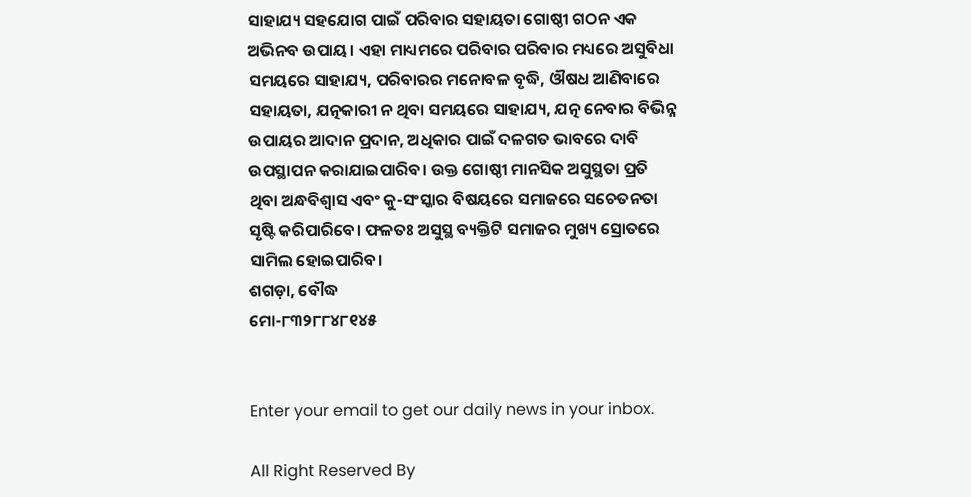ସାହାଯ୍ୟ ସହଯୋଗ ପାଇଁ ପରିବାର ସହାୟତା ଗୋଷ୍ଠୀ ଗଠନ ଏକ ଅଭିନବ ଉପାୟ। ଏହା ମାଧ୍ୟମରେ ପରିବାର ପରିବାର ମଧ୍ୟରେ ଅସୁବିଧା ସମୟରେ ସାହାଯ୍ୟ, ପରିବାରର ମନୋବଳ ବୃଦ୍ଧି, ଔଷଧ ଆଣିବାରେ ସହାୟତା, ଯତ୍ନକାରୀ ନ ଥିବା ସମୟରେ ସାହାଯ୍ୟ, ଯତ୍ନ ନେବାର ବିଭିନ୍ନ ଉପାୟର ଆଦାନ ପ୍ରଦାନ, ଅଧିକାର ପାଇଁ ଦଳଗତ ଭାବରେ ଦାବି ଉପସ୍ଥାପନ କରାଯାଇପାରିବ। ଉକ୍ତ ଗୋଷ୍ଠୀ ମାନସିକ ଅସୁସ୍ଥତା ପ୍ରତି ଥିବା ଅନ୍ଧବିଶ୍ୱାସ ଏବଂ କୁ-ସଂସ୍କାର ବିଷୟରେ ସମାଜରେ ସଚେତନତା ସୃଷ୍ଟି କରିପାରିବେ। ଫଳତଃ ଅସୁସ୍ଥ ବ୍ୟକ୍ତିଟି ସମାଜର ମୁଖ୍ୟ ସ୍ରୋତରେ ସାମିଲ ହୋଇପାରିବ।
ଶଗଡ଼ା, ବୌଦ୍ଧ
ମୋ-୮୩୨୮୮୪୮୧୪୫


Enter your email to get our daily news in your inbox.

All Right Reserved By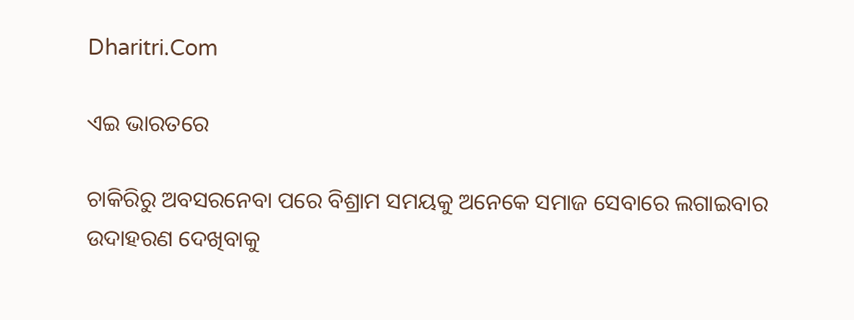Dharitri.Com

ଏଇ ଭାରତରେ

ଚାକିରିରୁ ଅବସରନେବା ପରେ ବିଶ୍ରାମ ସମୟକୁ ଅନେକେ ସମାଜ ସେବାରେ ଲଗାଇବାର ଉଦାହରଣ ଦେଖିବାକୁ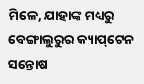ମିଳେ, ଯାହାଙ୍କ ମଧ୍ୟରୁ ବେଙ୍ଗାଲୁରୁର କ୍ୟାପ୍‌ଟେନ ସନ୍ତୋଷ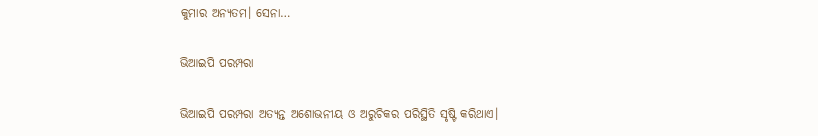କୁମାର ଅନ୍ୟତମ। ସେନା…

ଭିଆଇପି ପରମ୍ପରା

ଭିଆଇପି ପରମ୍ପରା ଅତ୍ୟନ୍ତ ଅଶୋଭନୀୟ ଓ ଅରୁଚିକର ପରିସ୍ଥିତି ସୃଷ୍ଟି କରିଥାଏ।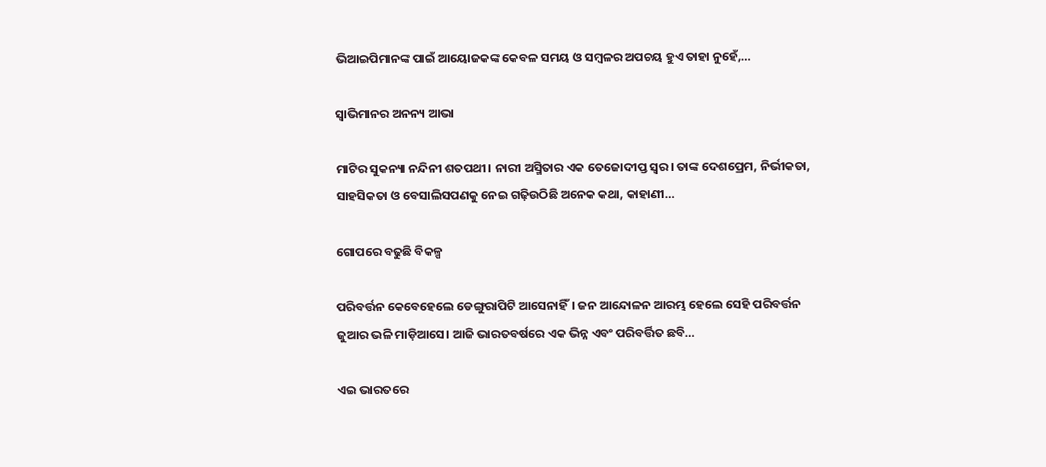ଭିଆଇପିମାନଙ୍କ ପାଇଁ ଆୟୋଜକଙ୍କ କେବଳ ସମୟ ଓ ସମ୍ବଳର ଅପଚୟ ହୁଏ ତାହା ନୁହେଁ,…

ସ୍ବାଭିମାନର ଅନନ୍ୟ ଆଭା

ମାଟିର ସୁକନ୍ୟା ନନ୍ଦିନୀ ଶତପଥୀ। ନାରୀ ଅସ୍ମିତାର ଏକ ତେଜୋଦୀପ୍ତ ସ୍ବର। ତାଙ୍କ ଦେଶପ୍ରେମ, ନିର୍ଭୀକତା, ସାହସିକତା ଓ ବେସାଲିସପଣକୁ ନେଇ ଗଢ଼ିଉଠିଛି ଅନେକ କଥା, କାହାଣୀ…

ଗୋପରେ ବଢୁଛି ବିକଳ୍ପ

ପରିବର୍ତ୍ତନ କେବେହେଲେ ଡେଙ୍ଗୁରାପିଟି ଆସେନାହିଁ। ଜନ ଆନ୍ଦୋଳନ ଆରମ୍ଭ ହେଲେ ସେହି ପରିବର୍ତ୍ତନ ଜୁଆର ଭଳି ମାଡ଼ିଆସେ। ଆଜି ଭାରତବର୍ଷରେ ଏକ ଭିନ୍ନ ଏବଂ ପରିବର୍ତ୍ତିତ ଛବି…

ଏଇ ଭାରତରେ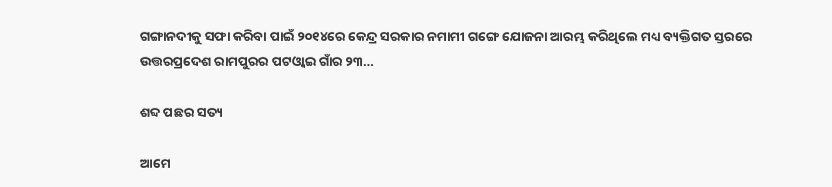ଗଙ୍ଗାନଦୀକୁ ସଫା କରିବା ପାଇଁ ୨୦୧୪ରେ କେନ୍ଦ୍ର ସରକାର ନମାମୀ ଗଙ୍ଗେ ଯୋଜନା ଆରମ୍ଭ କରିଥିଲେ ମଧ୍ୟ ବ୍ୟକ୍ତିଗତ ସ୍ତରରେ ଉତ୍ତରପ୍ରଦେଶ ରାମପୁରର ପଟଓ୍ବାଇ ଗାଁର ୨୩…

ଶବ୍ଦ ପଛର ସତ୍ୟ

ଆମେ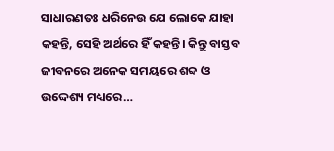ସାଧାରଣତଃ ଧରିନେଉ ଯେ ଲୋକେ ଯାହା କହନ୍ତି, ସେହି ଅର୍ଥରେ ହିଁ କହନ୍ତି। କିନ୍ତୁ ବାସ୍ତବ ଜୀବନରେ ଅନେକ ସମୟରେ ଶବ୍ଦ ଓ ଉଦ୍ଦେଶ୍ୟ ମଧ୍ୟରେ…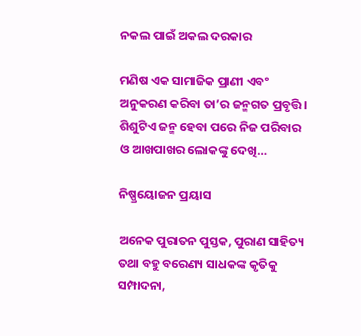ନକଲ ପାଇଁ ଅକଲ ଦରକାର

ମଣିଷ ଏକ ସାମାଜିକ ପ୍ରାଣୀ ଏବଂ ଅନୁକରଣ କରିବା ତା’ର ଜନ୍ମଗତ ପ୍ରବୃତ୍ତି। ଶିଶୁଟିଏ ଜନ୍ମ ହେବା ପରେ ନିଜ ପରିବାର ଓ ଆଖପାଖର ଲୋକଙ୍କୁ ଦେଖି…

ନିଷ୍ପ୍ରୟୋଜନ ପ୍ରୟାସ

ଅନେକ ପୁରାତନ ପୁସ୍ତକ, ପୁରାଣ ସାହିତ୍ୟ ତଥା ବହୁ ବରେଣ୍ୟ ସାଧକଙ୍କ କୃତିକୁ ସମ୍ପାଦନା,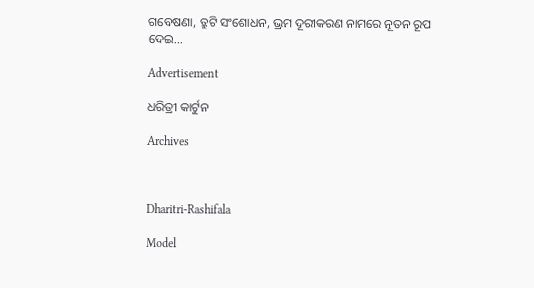ଗବେଷଣା, ତ୍ରୁଟି ସଂଶୋଧନ, ଭ୍ରମ ଦୂରୀକରଣ ନାମରେ ନୂତନ ରୂପ ଦେଇ…

Advertisement

ଧରିତ୍ରୀ କାର୍ଟୁନ

Archives



Dharitri-Rashifala

Model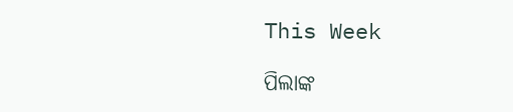This Week

ପିଲାଙ୍କ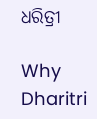ଧରିତ୍ରୀ

Why Dharitri